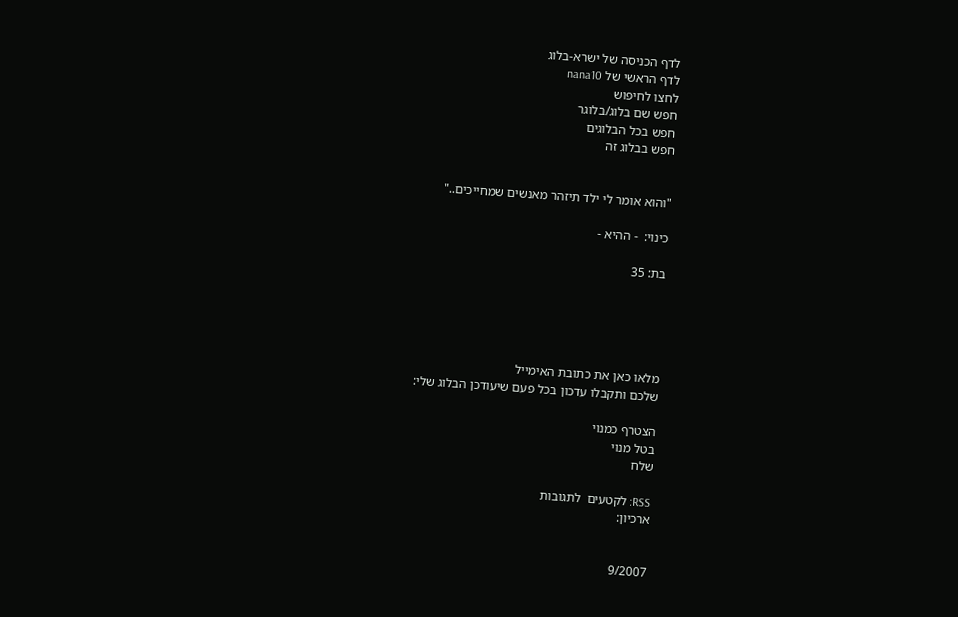לדף הכניסה של ישרא-בלוג
לדף הראשי של nana10
לחצו לחיפוש
חפש שם בלוג/בלוגר
חפש בכל הבלוגים
חפש בבלוג זה


"והוא אומר לי ילד תיזהר מאנשים שמחייכים.."

כינוי:  - ההיא -

בת: 35





מלאו כאן את כתובת האימייל
שלכם ותקבלו עדכון בכל פעם שיעודכן הבלוג שלי:

הצטרף כמנוי
בטל מנוי
שלח

RSS: לקטעים  לתגובות
ארכיון:


9/2007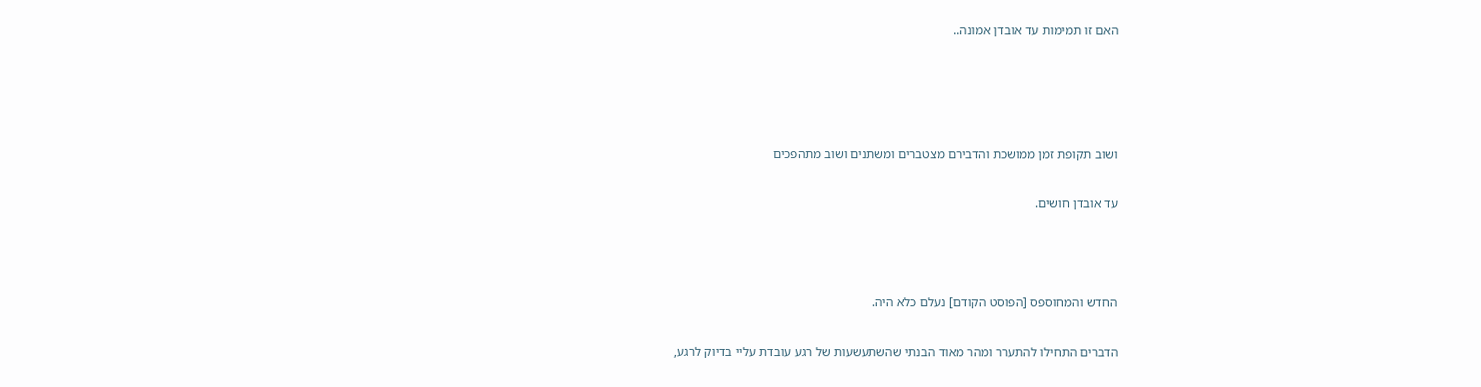האם זו תמימות עד אובדן אמונה..




ושוב תקופת זמן ממושכת והדבירם מצטברים ומשתנים ושוב מתהפכים

עד אובדן חושים.



החדש והמחוספס [הפוסט הקודם] נעלם כלא היה.

הדברים התחילו להתערר ומהר מאוד הבנתי שהשתעשעות של רגע עובדת עליי בדיוק לרגע,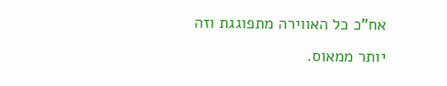אח"כ כל האווירה מתפוגגת וזה יותר ממאוס.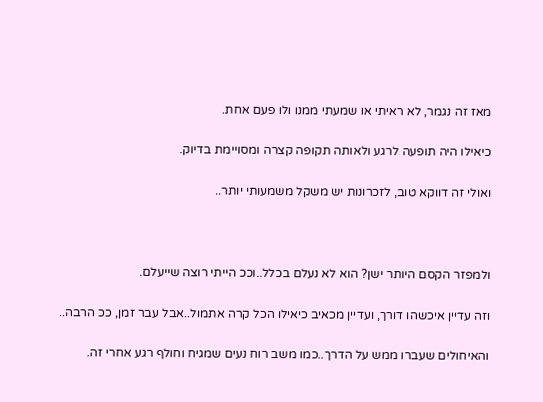מאז זה נגמר, לא ראיתי או שמעתי ממנו ולו פעם אחת.

כיאילו היה תופעה לרגע ולאותה תקופה קצרה ומסויימת בדיוק.

ואולי זה דווקא טוב, לזכרונות יש משקל משמעותי יותר..



ולמפזר הקסם היותר ישן? הוא לא נעלם בכלל..וככ הייתי רוצה שייעלם.

וזה עדיין איכשהו דורך, ועדיין מכאיב כיאילו הכל קרה אתמול..אבל עבר זמן, ככ הרבה..

והאיחולים שעברו ממש על הדרך..כמו משב רוח נעים שמגיח וחולף רגע אחרי זה.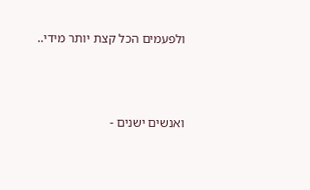ולפעמים הכל קצת יותר מידי..



ואנשים ישנים -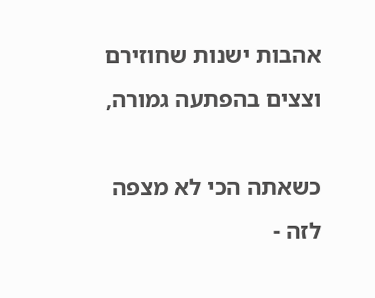אהבות ישנות שחוזירם וצצים בהפתעה גמורה,

כשאתה הכי לא מצפה לזה -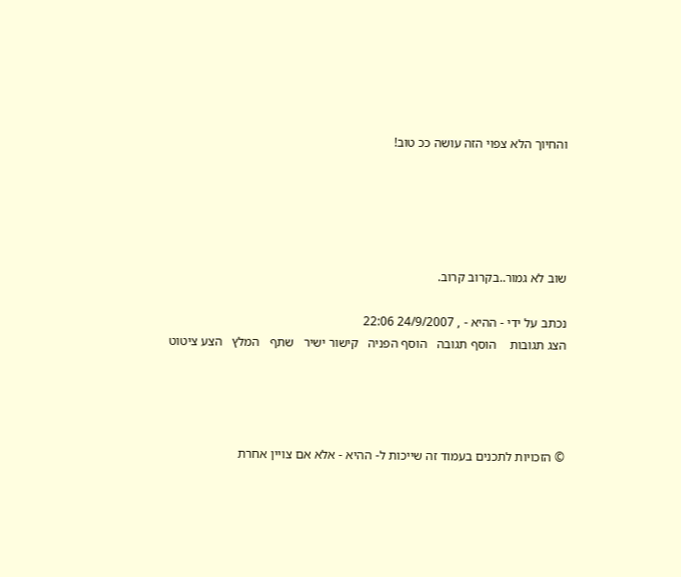והחיוך הלא צפוי הזה עושה ככ טוב!





שוב לא גמור..בקרוב קרוב.

נכתב על ידי - ההיא - , 24/9/2007 22:06
הצג תגובות    הוסף תגובה   הוסף הפניה   קישור ישיר   שתף   המלץ   הצע ציטוט




© הזכויות לתכנים בעמוד זה שייכות ל- ההיא - אלא אם צויין אחרת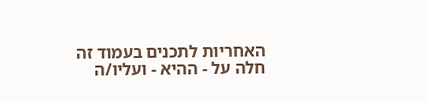האחריות לתכנים בעמוד זה חלה על - ההיא - ועליו/ה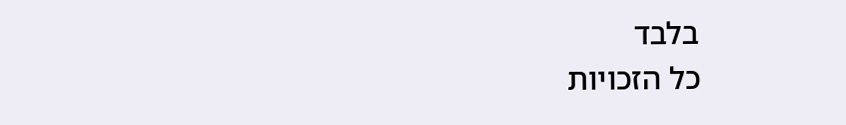בלבד
כל הזכויות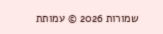שמורות 2026 © עמותת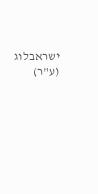ישראבלוג (ע"ר)